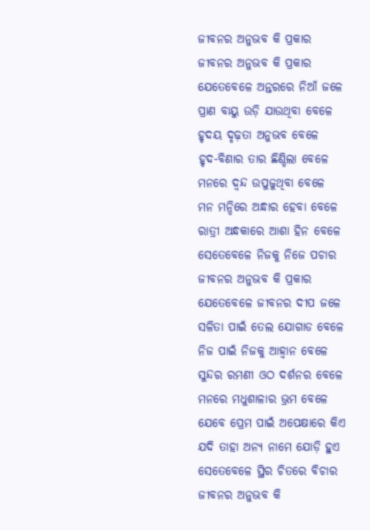ଜୀବନର ଅନୁଭବ କି ପ୍ରକାର
ଜୀବନର ଅନୁଭବ କି ପ୍ରକାର
ଯେତେବେଳେ ଅନ୍ତରରେ ନିଆଁ ଜଳେ
ପ୍ରାଣ ବାୟୁ ଉଡ଼ି ଯାଉଥିବା ବେଳେ
ହୃଦୟ ଦୃଢ଼ତା ଅନୁଭବ ବେଳେ
ହୃଦ-ବିଣାର ତାର ଛିଣ୍ଡିଲା ବେଳେ
ମନରେ ଦ୍ଵନ୍ଦ ଉପୁଜୁଥିବା ବେଳେ
ମନ ମନ୍ଦିରେ ଅନ୍ଧାର ହେବା ବେଳେ
ରାତ୍ରୀ ଅନ୍ଧକାରେ ଆଶା ହିନ ବେଳେ
ସେତେବେଳେ ନିଜକୁ ନିଜେ ପଚାର
ଜୀବନର ଅନୁଭବ କି ପ୍ରକାର
ଯେତେବେଳେ ଜୀବନର ଦୀପ ଜଳେ
ସଳିତା ପାଇଁ ତେଲ ଯୋଗାଡ ବେଳେ
ନିଜ ପାଇଁ ନିଜକୁ ଆହ୍ଵାନ ବେଳେ
ସୁନ୍ଦର ରମଣୀ ଓଠ ଦର୍ଶନର ବେଳେ
ମନରେ ମଧୁଶାଳାର ଭ୍ରମ ବେଳେ
ଯେବେ ପ୍ରେମ ପାଇଁ ଅପେକ୍ଷାରେ କିଏ
ଯଦି ତାହା ଅନ୍ୟ ନାମେ ଯୋଡ଼ି ହୁଏ
ସେତେବେଳେ ସ୍ଥିର ଚିତରେ ବିଚାର
ଜୀବନର ଅନୁଭବ କି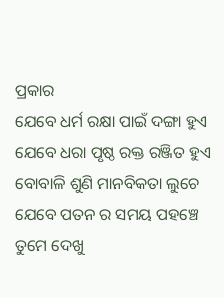ପ୍ରକାର
ଯେବେ ଧର୍ମ ରକ୍ଷା ପାଇଁ ଦଙ୍ଗା ହୁଏ
ଯେବେ ଧରା ପୃଷ୍ଠ ରକ୍ତ ରଞ୍ଜିତ ହୁଏ
ବୋବାଳି ଶୁଣି ମାନବିକତା ଲୁଚେ
ଯେବେ ପତନ ର ସମୟ ପହଞ୍ଚେ
ତୁମେ ଦେଖୁ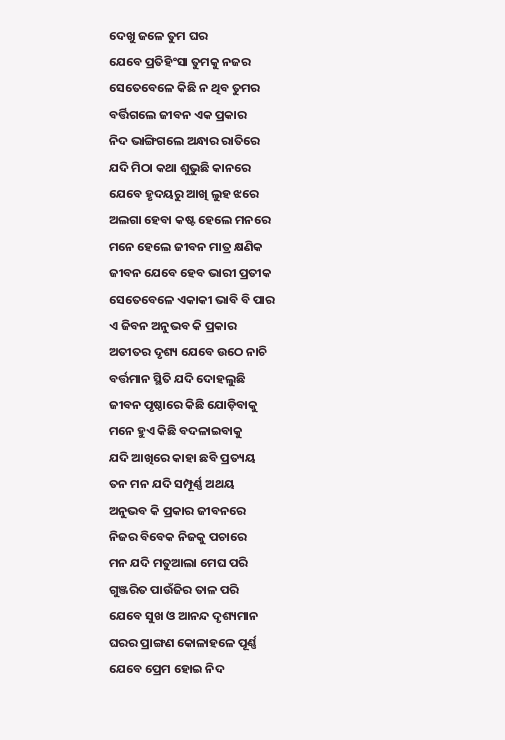ଦେଖୁ ଜଳେ ତୁମ ଘର
ଯେବେ ପ୍ରତିହିଂସା ତୁମକୁ ନଜର
ସେତେବେଳେ କିଛି ନ ଥିବ ତୁମର
ବର୍ତ୍ତିଗଲେ ଜୀବନ ଏକ ପ୍ରକାର
ନିଦ ଭାଙ୍ଗିଗଲେ ଅନ୍ଧାର ରାତିରେ
ଯଦି ମିଠା କଥା ଶୁଭୁଛି କାନରେ
ଯେବେ ହୃଦୟରୁ ଆଖି ଲୁହ ଝରେ
ଅଲଗା ହେବା କଷ୍ଟ ହେଲେ ମନରେ
ମନେ ହେଲେ ଜୀବନ ମାତ୍ର କ୍ଷଣିକ
ଜୀବନ ଯେବେ ହେବ ଭାରୀ ପ୍ରତୀକ
ସେତେବେଳେ ଏକାକୀ ଭାବି ବି ପାର
ଏ ଜିବନ ଅନୁଭବ କି ପ୍ରକାର
ଅତୀତର ଦୃଶ୍ୟ ଯେବେ ଉଠେ ନାଚି
ବର୍ତ୍ତମାନ ସ୍ଥିତି ଯଦି ଦୋହଲୁଛି
ଜୀବନ ପୃଷ୍ଠାରେ କିଛି ଯୋଡ଼ିବାକୁ
ମନେ ହୁଏ କିଛି ବଦଳାଇବାକୁ
ଯଦି ଆଖିରେ କାହା ଛବି ପ୍ରତ୍ୟୟ
ତନ ମନ ଯଦି ସମ୍ପୂର୍ଣ୍ଣ ଅଥୟ
ଅନୁଭବ କି ପ୍ରକାର ଜୀବନରେ
ନିଜର ବିବେକ ନିଜକୁ ପଚାରେ
ମନ ଯଦି ମତୁଆଲା ମେଘ ପରି
ଗୁଞ୍ଜରିତ ପାଉଁଜିର ତାଳ ପରି
ଯେବେ ସୁଖ ଓ ଆନନ୍ଦ ଦୃଶ୍ୟମାନ
ଘରର ପ୍ରାଙ୍ଗଣ କୋଳାହଳେ ପୂର୍ଣ୍ଣ
ଯେବେ ପ୍ରେମ ହୋଇ ନିଦ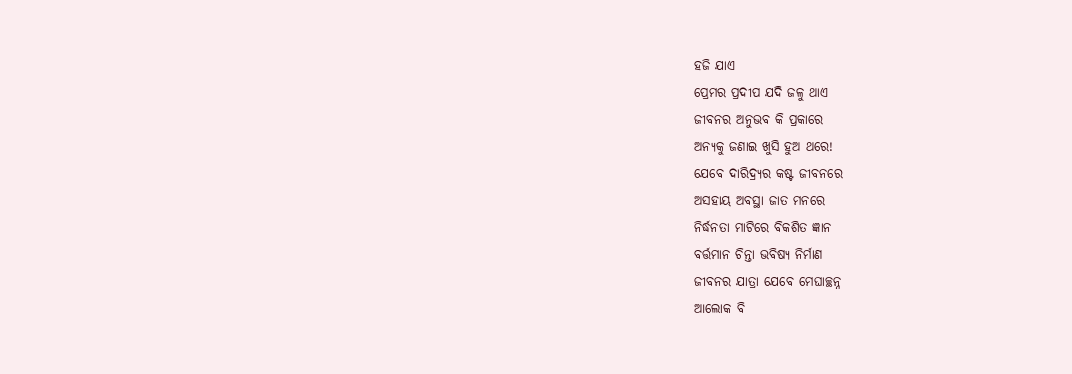ହଜି ଯାଏ
ପ୍ରେମର ପ୍ରଦୀପ ଯଦି ଜଳୁ ଥାଏ
ଜୀବନର ଅନୁଭବ କି ପ୍ରକାରେ
ଅନ୍ୟକୁ ଜଣାଇ ଖୁସି ହୁଅ ଥରେ!
ଯେବେ ଦାରିଦ୍ର୍ୟର କଷ୍ଟ ଜୀବନରେ
ଅସହାୟ ଅବସ୍ଥା ଜାତ ମନରେ
ନିର୍ଦ୍ଧନତା ମାଟିରେ ବିକଶିତ ଜ୍ଞାନ
ବର୍ତ୍ତମାନ ଚିନ୍ତା ଭବିଷ୍ୟ ନିର୍ମାଣ
ଜୀବନର ଯାତ୍ରା ଯେବେ ମେଘାଚ୍ଛନ୍ନ
ଆଲୋକ ବି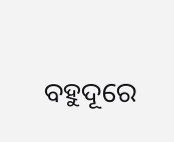ବହୁଦୂରେ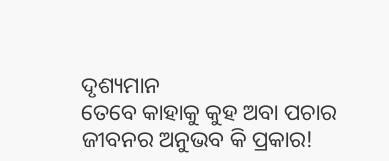ଦୃଶ୍ୟମାନ
ତେବେ କାହାକୁ କୁହ ଅବା ପଚାର
ଜୀବନର ଅନୁଭବ କି ପ୍ରକାର!